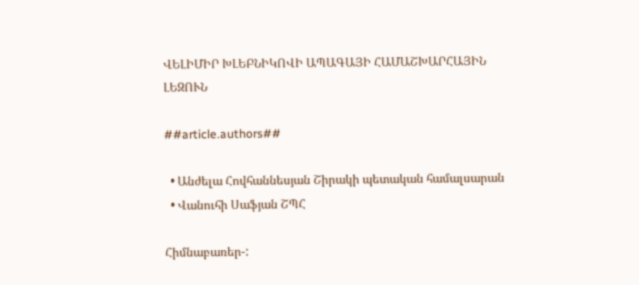ՎԵԼԻՄԻՐ ԽԼԵԲՆԻԿՈՎԻ ԱՊԱԳԱՅԻ ՀԱՄԱՇԽԱՐՀԱՅԻՆ ԼԵԶՈՒՆ

##article.authors##

  • Անժելա Հովհաննեսյան Շիրակի պետական համալսարան
  • Վանուհի Սաֆյան ՇՊՀ

Հիմնաբառեր-: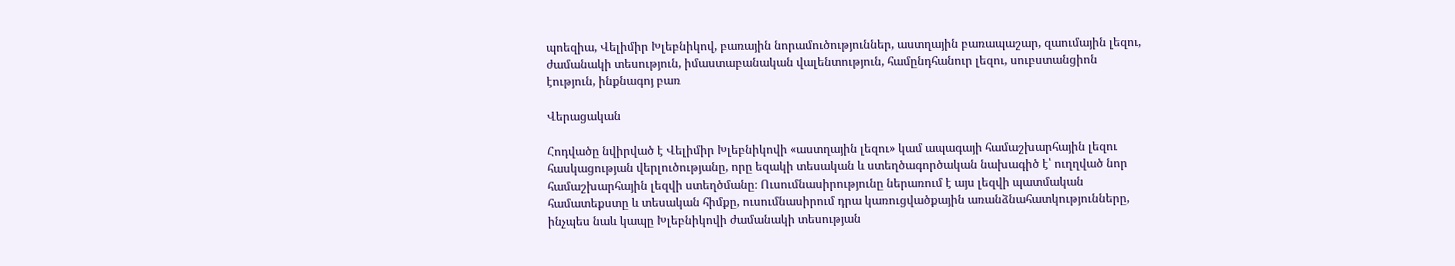պոեզիա, Վելիմիր Խլեբնիկով, բառային նորամուծություններ, աստղային բառապաշար, զաումային լեզու, ժամանակի տեսություն, իմաստաբանական վալենտություն, համընդհանուր լեզու, սուբստանցիոն էություն, ինքնագոյ բառ

Վերացական

Հոդվածը նվիրված է Վելիմիր Խլեբնիկովի «աստղային լեզու» կամ ապագայի համաշխարհային լեզու հասկացության վերլուծությանը, որը եզակի տեսական և ստեղծագործական նախագիծ է՝ ուղղված նոր համաշխարհային լեզվի ստեղծմանը։ Ուսումնասիրությունը ներառում է այս լեզվի պատմական համատեքստը և տեսական հիմքը, ուսումնասիրում դրա կառուցվածքային առանձնահատկությունները, ինչպես նաև կապը Խլեբնիկովի ժամանակի տեսության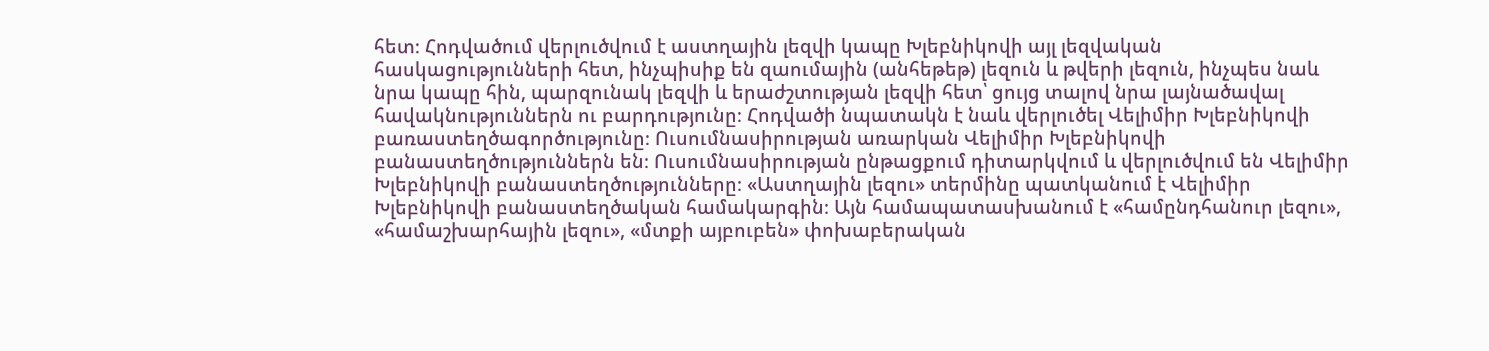հետ։ Հոդվածում վերլուծվում է աստղային լեզվի կապը Խլեբնիկովի այլ լեզվական հասկացությունների հետ, ինչպիսիք են զաումային (անհեթեթ) լեզուն և թվերի լեզուն, ինչպես նաև նրա կապը հին, պարզունակ լեզվի և երաժշտության լեզվի հետ՝ ցույց տալով նրա լայնածավալ հավակնություններն ու բարդությունը։ Հոդվածի նպատակն է նաև վերլուծել Վելիմիր Խլեբնիկովի բառաստեղծագործությունը։ Ուսումնասիրության առարկան Վելիմիր Խլեբնիկովի բանաստեղծություններն են։ Ուսումնասիրության ընթացքում դիտարկվում և վերլուծվում են Վելիմիր Խլեբնիկովի բանաստեղծությունները։ «Աստղային լեզու» տերմինը պատկանում է Վելիմիր Խլեբնիկովի բանաստեղծական համակարգին։ Այն համապատասխանում է «համընդհանուր լեզու», «համաշխարհային լեզու», «մտքի այբուբեն» փոխաբերական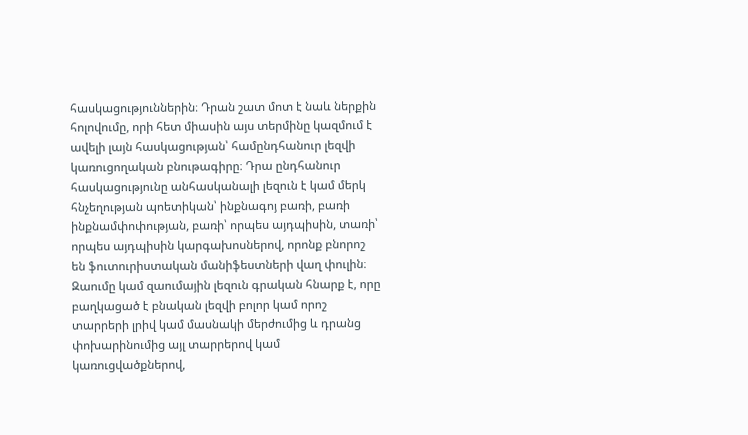հասկացություններին։ Դրան շատ մոտ է նաև ներքին հոլովումը, որի հետ միասին այս տերմինը կազմում է ավելի լայն հասկացության՝ համընդհանուր լեզվի կառուցողական բնութագիրը։ Դրա ընդհանուր հասկացությունը անհասկանալի լեզուն է կամ մերկ հնչեղության պոետիկան՝ ինքնագոյ բառի, բառի ինքնամփոփության, բառի՝ որպես այդպիսին, տառի՝ որպես այդպիսին կարգախոսներով, որոնք բնորոշ են ֆուտուրիստական մանիֆեստների վաղ փուլին։ Զաումը կամ զաումային լեզուն գրական հնարք է, որը բաղկացած է բնական լեզվի բոլոր կամ որոշ տարրերի լրիվ կամ մասնակի մերժումից և դրանց փոխարինումից այլ տարրերով կամ կառուցվածքներով,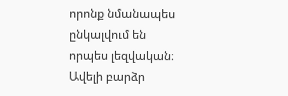որոնք նմանապես ընկալվում են որպես լեզվական։ Ավելի բարձր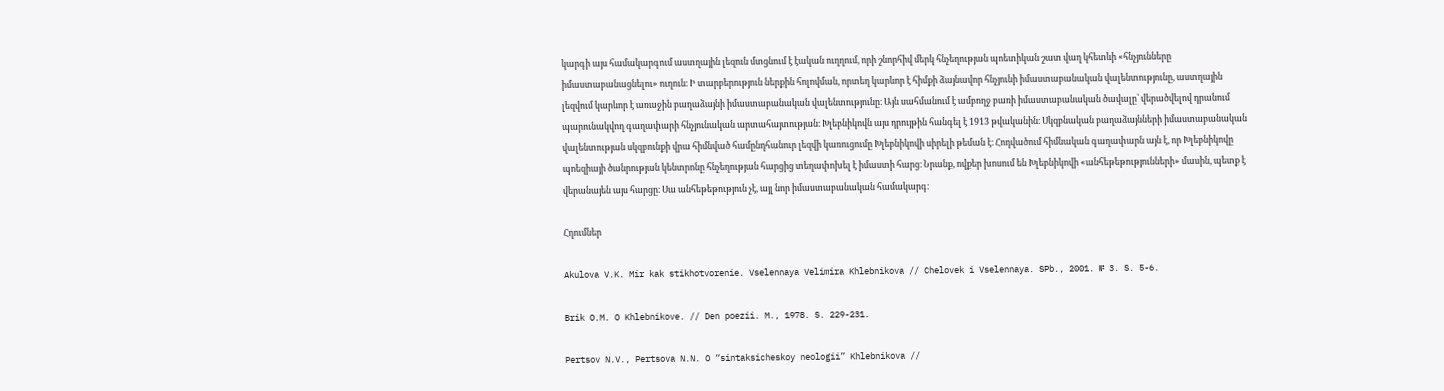կարգի այս համակարգում աստղային լեզուն մտցնում է էական ուղղում, որի շնորհիվ մերկ հնչեղության պոետիկան շատ վաղ կհետևի «հնչյունները իմաստաբանացնելու» ուղուն։ Ի տարբերություն ներքին հոլովման, որտեղ կարևոր է հիմքի ձայնավոր հնչյունի իմաստաբանական վալենտությունը, աստղային լեզվում կարևոր է առաջին բաղաձայնի իմաստաբանական վալենտությունը։ Այն սահմանում է ամբողջ բառի իմաստաբանական ծավալը՝ վերածվելով դրանում պարունակվող գաղափարի հնչյունական արտահայտության։ Խլեբնիկովն այս դրույթին հանգել է 1913 թվականին։ Սկզբնական բաղաձայնների իմաստաբանական վալենտության սկզբունքի վրա հիմնված համընդհանուր լեզվի կառուցումը Խլեբնիկովի սիրելի թեման է։ Հոդվածում հիմնական գաղափարն այն է, որ Խլեբնիկովը պոեզիայի ծանրության կենտրոնը հնչեղության հարցից տեղափոխել է իմաստի հարց։ Նրանք, ովքեր խոսում են Խլեբնիկովի «անհեթեթությունների» մասին, պետք է վերանայեն այս հարցը։ Սա անհեթեթություն չէ, այլ նոր իմաստաբանական համակարգ։

Հղումներ

Akulova V.K. Mir kak stikhotvorenie. Vselennaya Velimira Khlebnikova // Chelovek i Vselennaya. SPb., 2001. № 3. S. 5-6.

Brik O.M. O Khlebnikove. // Den poezii. M., 1978. S. 229-231.

Pertsov N.V., Pertsova N.N. O “sintaksicheskoy neologii” Khlebnikova //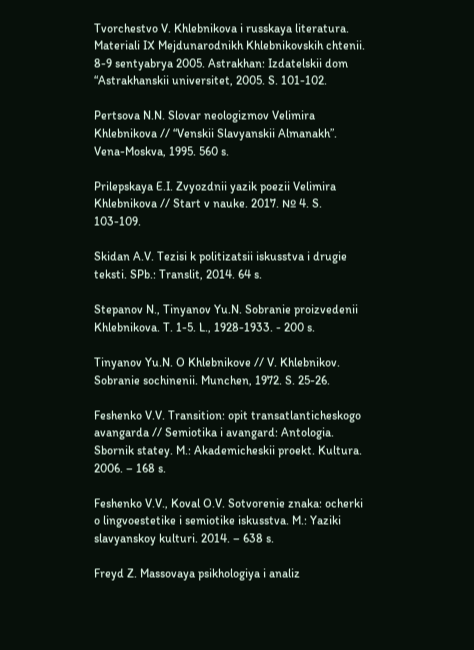Tvorchestvo V. Khlebnikova i russkaya literatura. Materiali IX Mejdunarodnikh Khlebnikovskih chtenii. 8-9 sentyabrya 2005. Astrakhan: Izdatelskii dom “Astrakhanskii universitet, 2005. S. 101-102.

Pertsova N.N. Slovar neologizmov Velimira Khlebnikova // “Venskii Slavyanskii Almanakh”. Vena-Moskva, 1995. 560 s.

Prilepskaya E.I. Zvyozdnii yazik poezii Velimira Khlebnikova // Start v nauke. 2017. № 4. S. 103-109.

Skidan A.V. Tezisi k politizatsii iskusstva i drugie teksti. SPb.: Translit, 2014. 64 s.

Stepanov N., Tinyanov Yu.N. Sobranie proizvedenii Khlebnikova. T. 1-5. L., 1928-1933. - 200 s.

Tinyanov Yu.N. O Khlebnikove // V. Khlebnikov. Sobranie sochinenii. Munchen, 1972. S. 25-26.

Feshenko V.V. Transition: opit transatlanticheskogo avangarda // Semiotika i avangard: Antologia. Sbornik statey. M.: Akademicheskii proekt. Kultura. 2006. – 168 s.

Feshenko V.V., Koval O.V. Sotvorenie znaka: ocherki o lingvoestetike i semiotike iskusstva. M.: Yaziki slavyanskoy kulturi. 2014. – 638 s.

Freyd Z. Massovaya psikhologiya i analiz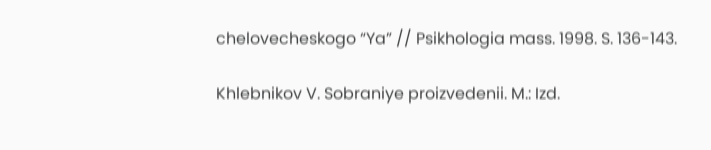chelovecheskogo “Ya” // Psikhologia mass. 1998. S. 136-143.

Khlebnikov V. Sobraniye proizvedenii. M.: Izd.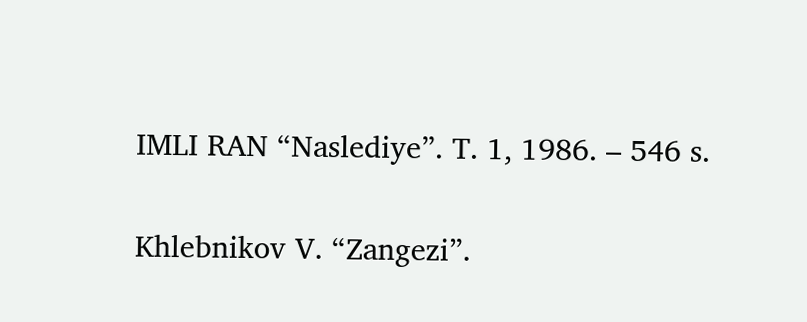IMLI RAN “Naslediye”. T. 1, 1986. – 546 s.

Khlebnikov V. “Zangezi”.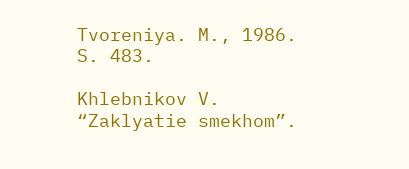Tvoreniya. M., 1986. S. 483.

Khlebnikov V. “Zaklyatie smekhom”.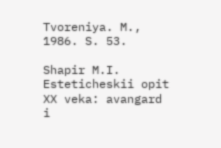Tvoreniya. M., 1986. S. 53.

Shapir M.I. Esteticheskii opit XX veka: avangard i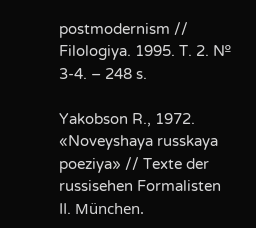postmodernism // Filologiya. 1995. T. 2. № 3-4. – 248 s.

Yakobson R., 1972. «Noveyshaya russkaya poeziya» // Texte der russisehen Formalisten II. München.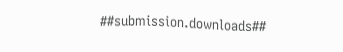##submission.downloads##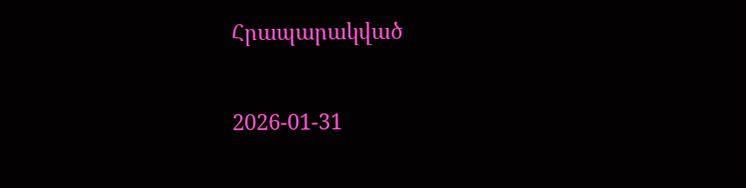Հրապարակված

2026-01-31